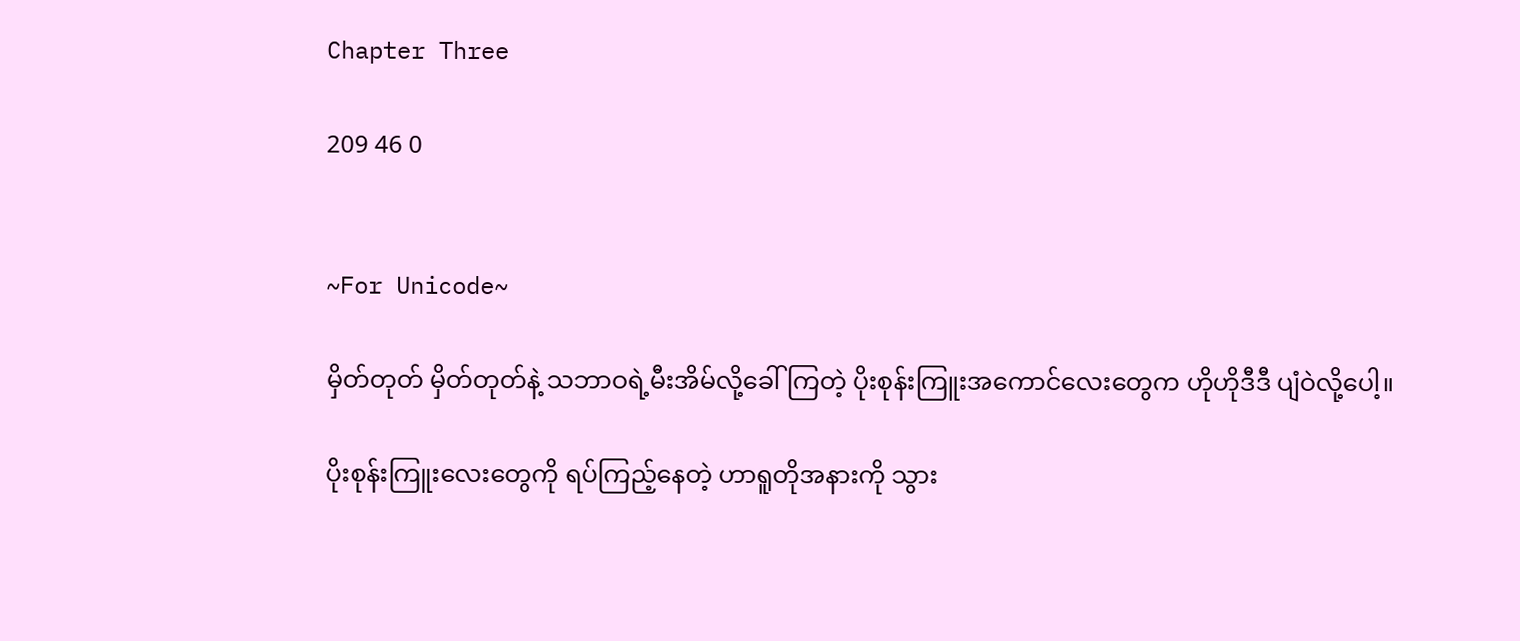Chapter Three

209 46 0


~For Unicode~

မှိတ်တုတ် မှိတ်တုတ်နဲ့ သဘာဝရဲ့မီးအိမ်လို့ခေါ်ကြတဲ့ ပိုးစုန်းကြူးအကောင်လေးတွေက ဟိုဟိုဒီဒီ ပျံဝဲလို့ပေါ့။

ပိုးစုန်းကြူးလေးတွေကို ရပ်ကြည့်နေတဲ့ ဟာရူတိုအနားကို သွား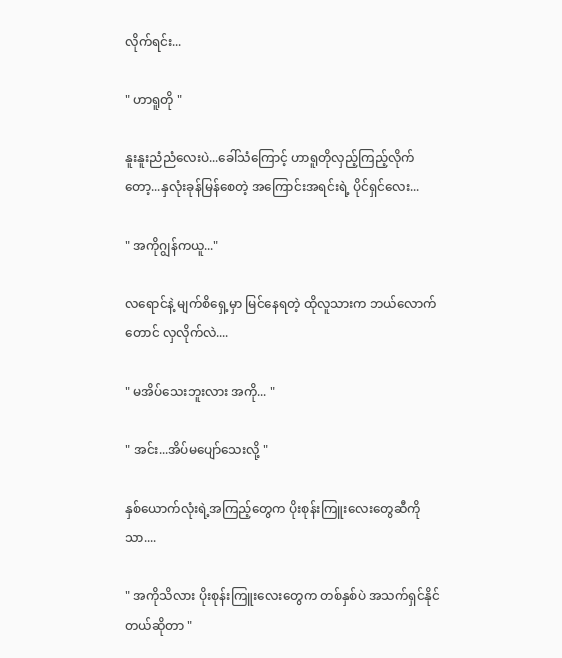လိုက်ရင်း...

" ဟာရူတို "

နူးနူးညံညံလေးပဲ...ခေါ်သံကြောင့် ဟာရူတိုလှည့်ကြည့်လိုက်တော့...နှလုံးခုန်မြန်စေတဲ့ အကြောင်းအရင်းရဲ့ ပိုင်ရှင်လေး...

" အကိုဂျွန်ကယူ..."

လရောင်နဲ့ မျက်စိရှေ့မှာ မြင်နေရတဲ့ ထိုလူသားက ဘယ်လောက်တောင် လှလိုက်လဲ....

" မအိပ်သေးဘူးလား အကို... "

" အင်း...အိပ်မပျော်သေးလို့ "

နှစ်ယောက်လုံးရဲ့အကြည့်တွေက ပိုးစုန်းကြူးလေးတွေဆီကိုသာ....

" အကိုသိလား ပိုးစုန်းကြူးလေးတွေက တစ်နှစ်ပဲ အသက်ရှင်နိုင်တယ်ဆိုတာ "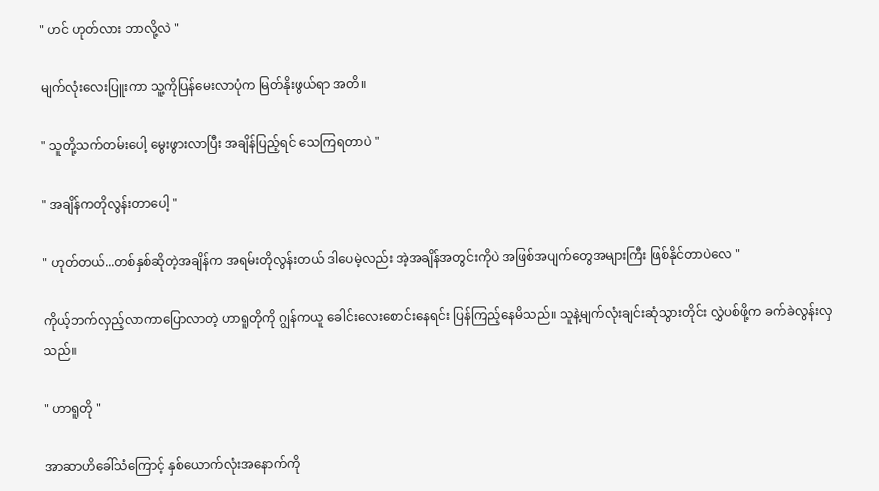" ဟင် ဟုတ်လား ဘာလို့လဲ "

မျက်လုံးလေးပြူးကာ သူ့ကိုပြန်မေးလာပုံက မြတ်နိုးဖွယ်ရာ အတိ။

" သူတို့သက်တမ်းပေါ့ မွေးဖွားလာပြီး အချိန်ပြည့်ရင် သေကြရတာပဲ "

" အချိန်ကတိုလွန်းတာပေါ့ "

" ဟုတ်တယ်...တစ်နှစ်ဆိုတဲ့အချိန်က အရမ်းတိုလွန်းတယ် ဒါပေမဲ့လည်း အဲ့အချိန်အတွင်းကိုပဲ အဖြစ်အပျက်တွေအများကြီး ဖြစ်နိုင်တာပဲလေ "

ကိုယ့်ဘက်လှည့်လာကာပြောလာတဲ့ ဟာရူတိုကို ဂျွန်ကယူ ခေါင်းလေးစောင်းနေရင်း ပြန်ကြည့်နေမိသည်။ သူနဲ့မျက်လုံးချင်းဆုံသွားတိုင်း လွှဲပစ်ဖို့က ခက်ခဲလွန်းလှသည်။

" ဟာရူတို "

အာဆာဟိခေါ်သံကြောင့် နှစ်ယောက်လုံးအနောက်ကို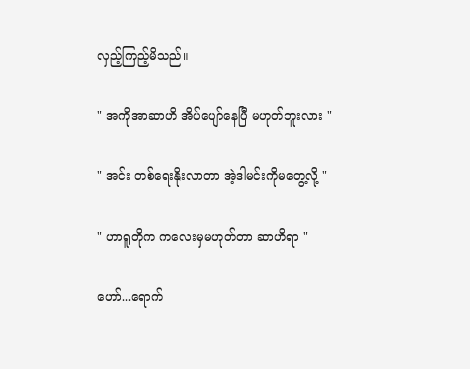လှည့်ကြည့်မိသည်။

" အကိုအာဆာဟိ အိပ်ပျော်နေပြီ မဟုတ်ဘူးလား "

" အင်း တစ်ရေးနိုးလာတာ အဲ့ဒါမင်းကိုမတွေ့လို့ "

" ဟာရူတိုက ကလေးမှမဟုတ်တာ ဆာဟိရာ "

ဟော်...ရောက်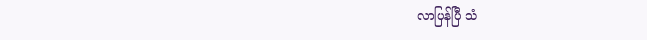လာပြန်ပြီ သံ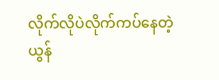လိုက်လိုပဲလိုက်ကပ်နေတဲ့ ယွန်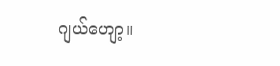ဂျယ်ဟျော့။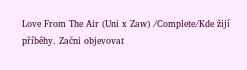Love From The Air (Uni x Zaw) /Complete/Kde žijí příběhy. Začni objevovat